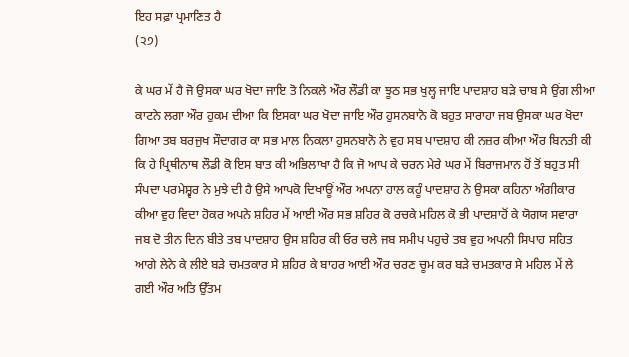ਇਹ ਸਫ਼ਾ ਪ੍ਰਮਾਣਿਤ ਹੈ
(੨੭)

ਕੇ ਘਰ ਮੇਂ ਹੈ ਜੋ ਉਸਕਾ ਘਰ ਖੋਦਾ ਜਾਇ ਤੋ ਨਿਕਲੇ ਔਰ ਲੌਡੀ ਕਾ ਝੂਠ ਸਭ ਖੁਲ੍ਹ ਜਾਇ ਪਾਦਸ਼ਾਹ ਬੜੇ ਚਾਬ ਸੇ ਉਂਗ ਲੀਆ ਕਾਟਨੇ ਲਗਾ ਔਰ ਹੁਕਮ ਦੀਆ ਕਿ ਇਸਕਾ ਘਰ ਖੋਦਾ ਜਾਇ ਔਰ ਹੁਸਨਬਾਨੋ ਕੋ ਬਹੁਤ ਸਾਰਾਹਾ ਜਬ ਉਸਕਾ ਘਰ ਖੋਦਾ ਗਿਆ ਤਬ ਬਰਜੁਖ ਸੌਦਾਗਰ ਕਾ ਸਭ ਮਾਲ ਨਿਕਲਾ ਹੁਸਨਬਾਨੋ ਨੇ ਵੁਹ ਸਬ ਪਾਦਸ਼ਾਹ ਕੀ ਨਜ਼ਰ ਕੀਆ ਔਰ ਬਿਨਤੀ ਕੀ ਕਿ ਹੇ ਪ੍ਰਿਥੀਨਾਥ ਲੌਡੀ ਕੋ ਇਸ ਬਾਤ ਕੀ ਅਭਿਲਾਖਾ ਹੈ ਕਿ ਜੋ ਆਪ ਕੇ ਚਰਨ ਮੇਰੇ ਘਰ ਮੇਂ ਬਿਰਾਜਮਾਨ ਹੋਂ ਤੋਂ ਬਹੁਤ ਸੀ ਸੰਪਦਾ ਪਰਮੇਸ਼੍ਵਰ ਨੇ ਮੁਝੇ ਦੀ ਹੈ ਉਸੇ ਆਪਕੋ ਦਿਖਾਊਂ ਔਰ ਅਪਨਾ ਹਾਲ ਕਹੂੰ ਪਾਦਸ਼ਾਹ ਨੇ ਉਸਕਾ ਕਹਿਨਾ ਅੰਗੀਕਾਰ ਕੀਆ ਵੁਹ ਵਿਦਾ ਹੋਕਰ ਅਪਨੇ ਸ਼ਹਿਰ ਮੇਂ ਆਈ ਔਰ ਸਭ ਸ਼ਹਿਰ ਕੋ ਰਚਕੇ ਮਹਿਲ ਕੋ ਭੀ ਪਾਦਸ਼ਾਹੋਂ ਕੇ ਯੋਗਯ ਸਵਾਰਾ ਜਬ ਦੋ ਤੀਨ ਦਿਨ ਬੀਤੇ ਤਬ ਪਾਦਸ਼ਾਹ ਉਸ ਸ਼ਹਿਰ ਕੀ ਓਰ ਚਲੇ ਜਬ ਸਮੀਪ ਪਹੁਚੇ ਤਬ ਵੁਹ ਅਪਨੀ ਸਿਪਾਹ ਸਹਿਤ ਆਗੇ ਲੇਨੇ ਕੇ ਲੀਏ ਬੜੇ ਚਮਤਕਾਰ ਸੇ ਸ਼ਹਿਰ ਕੇ ਬਾਹਰ ਆਈ ਔਰ ਚਰਣ ਚੂਮ ਕਰ ਬੜੇ ਚਮਤਕਾਰ ਸੇ ਮਹਿਲ ਮੇਂ ਲੇ ਗਈ ਔਰ ਅਤਿ ਉੱਤਮ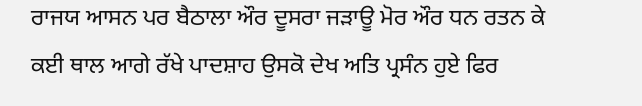ਰਾਜਯ ਆਸਨ ਪਰ ਬੈਠਾਲਾ ਔਰ ਦੂਸਰਾ ਜੜਾਊ ਮੋਰ ਔਰ ਧਨ ਰਤਨ ਕੇ ਕਈ ਥਾਲ ਆਗੇ ਰੱਖੇ ਪਾਦਸ਼ਾਹ ਉਸਕੋ ਦੇਖ ਅਤਿ ਪ੍ਰਸੰਨ ਹੁਏ ਫਿਰ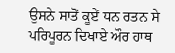ਉਸਨੇ ਸਾਤੋਂ ਕੂਏਂ ਧਨ ਰਤਨ ਸੇ ਪਰਿਪੂਰਨ ਦਿਖਾਏ ਔਰ ਹਾਥ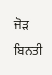ਜੋੜ ਬਿਨਤੀ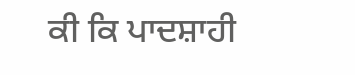ਕੀ ਕਿ ਪਾਦਸ਼ਾਹੀ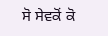ਸੋ ਸੇਵਕੋਂ ਕੋ